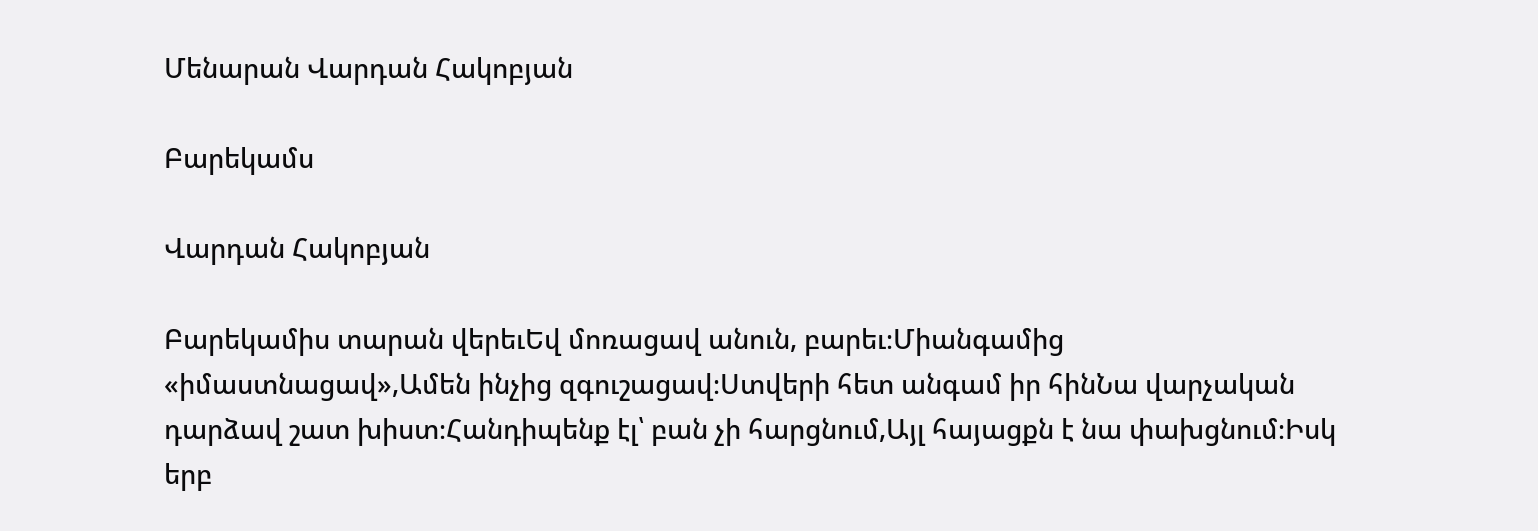Մենարան Վարդան Հակոբյան

Բարեկամս

Վարդան Հակոբյան

Բարեկամիս տարան վերեւԵվ մոռացավ անուն, բարեւ։Միանգամից «իմաստնացավ»,Ամեն ինչից զգուշացավ։Ստվերի հետ անգամ իր հինՆա վարչական դարձավ շատ խիստ։Հանդիպենք էլ՝ բան չի հարցնում,Այլ հայացքն է նա փախցնում։Իսկ երբ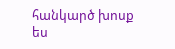հանկարծ խոսք ես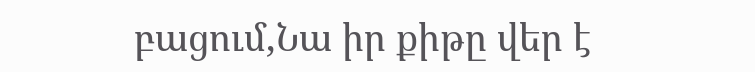բացում,Նա իր քիթը վեր է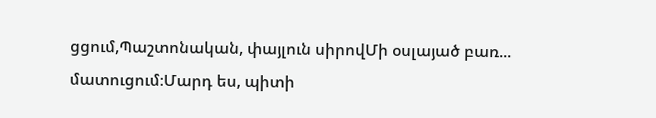ցցում,Պաշտոնական, փայլուն սիրովՄի օսլայած բառ... մատուցում։Մարդ ես, պիտի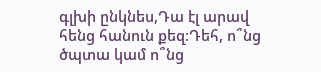գլխի ընկնես,Դա էլ արավ հենց հանուն քեզ։Դեհ, ո՞նց ծպտա կամ ո՞նց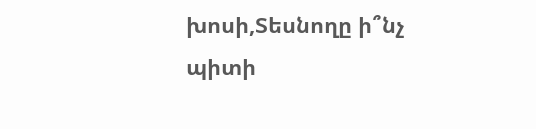խոսի,Տեսնողը ի՞նչ պիտի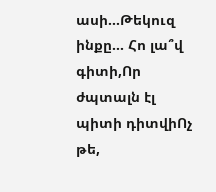ասի...Թեկուզ ինքը... Հո լա՞վ գիտի,Որ ժպտալն էլ պիտի դիտվիՈչ թե,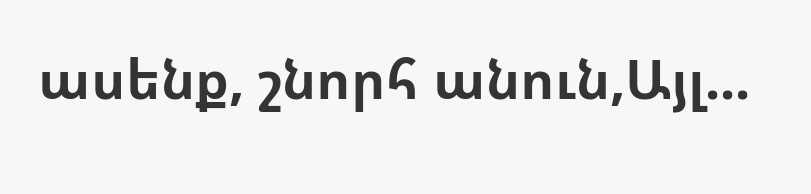ասենք, շնորհ անուն,Այլ...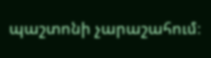պաշտոնի չարաշահում։